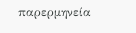παρερμηνεία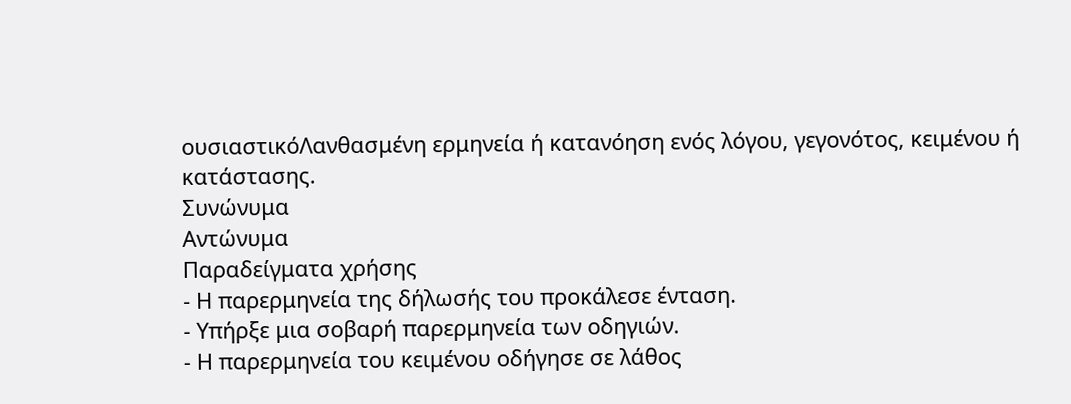ουσιαστικόΛανθασμένη ερμηνεία ή κατανόηση ενός λόγου, γεγονότος, κειμένου ή κατάστασης.
Συνώνυμα
Αντώνυμα
Παραδείγματα χρήσης
- Η παρερμηνεία της δήλωσής του προκάλεσε ένταση.
- Υπήρξε μια σοβαρή παρερμηνεία των οδηγιών.
- Η παρερμηνεία του κειμένου οδήγησε σε λάθος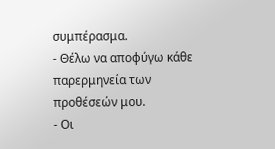συμπέρασμα.
- Θέλω να αποφύγω κάθε παρερμηνεία των προθέσεών μου.
- Οι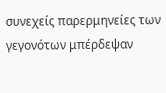συνεχείς παρερμηνείες των γεγονότων μπέρδεψαν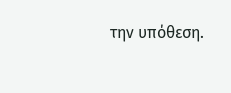την υπόθεση.